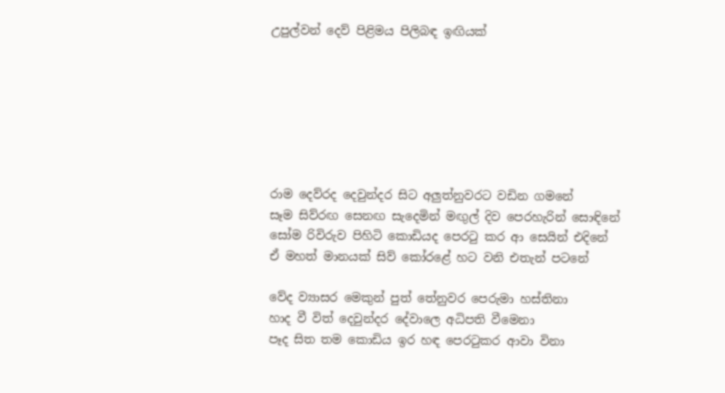උපුල්වන් දෙව් පිළිමය පිලිබඳ ඉඟියක්







රාම දෙව්රද දෙවුන්දර සිට අලුත්නුවරට වඩින ගමනේ
සෑම සිව්රඟ සෙනඟ සැදෙමින් මඟුල් දිව පෙරහැරින් සොඳිනේ
සෝම රිවිරුව පිහිටි කොඩියද පෙරටු කර ආ සෙයින් එදිනේ
ඒ මහත් මානයක්‌ සිව් කෝරළේ හට වනි එතැන් පටනේ

වේද ව්‍යාසර මෙකුන් පුත් තේනුවර පෙරුමා හස්තිනා
හාද වී විත් දෙවුන්දර දේවාලෙ අධිපති වීමෙනා
පෑද සිත තම කොඩිය ඉර හඳ පෙරටුකර ආවා විනා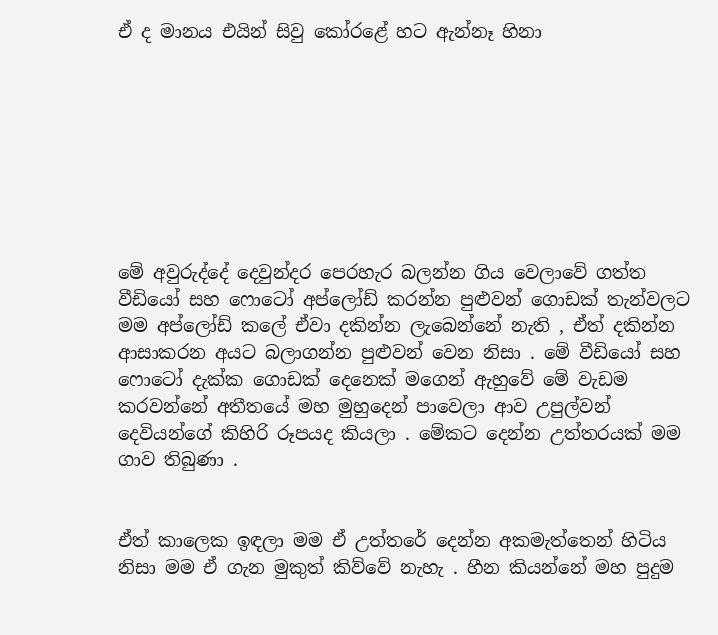ඒ ද මානය එයින් සිවු කෝරළේ හට ඇන්නෑ හිනා








මේ අවුරුද්දේ දෙවුන්දර පෙරහැර බලන්න ගිය වෙලාවේ ගත්ත වීඩියෝ සහ ෆොටෝ අප්ලෝඩ් කරන්න පුළුවන් ගොඩක් තැන්වලට මම අප්ලෝඩ් කලේ ඒවා දකින්න ලැබෙන්නේ නැති , ඒත් දකින්න ආසාකරන අයට බලාගන්න පුළුවන් වෙන නිසා . මේ වීඩියෝ සහ ෆොටෝ දැක්ක ගොඩක් දෙනෙක් මගෙන් ඇහුවේ මේ වැඩම කරවන්නේ අතීතයේ මහ මුහුදෙන් පාවෙලා ආව උපුල්වන් දෙවියන්ගේ කිහිරි රූපයද කියලා . මේකට දෙන්න උත්තරයක් මම ගාව තිබුණා .


ඒත් කාලෙක ඉඳලා මම ඒ උත්තරේ දෙන්න අකමැත්තෙන් හිටිය නිසා මම ඒ ගැන මුකුත් කිව්වේ නැහැ . හීන කියන්නේ මහ පුදුම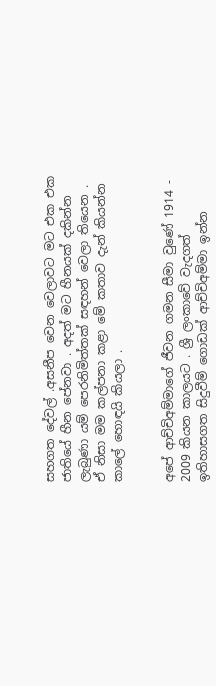සහගත දේවල් .අසනීප වෙන වෙලාවට මට එක එක ජාතියේ හීන පේනවා . අදත් මට හීනයක් දකින්න ලැබුණා යම් පෙරනිමිත්තක් සඳහන් වෙලා තියෙන . ඒ නිසා මම කල්පනා කළා මේ කතාව දැන් කියන්න කාලේ හොඳයි කියලා .


අපේ ආච්චිඅම්මාගේ ජීවන ගමන සීමා වුණේ 1914 - 2009 කියන කාලයට . ශ්‍රී ලංකාවේ වැදගත් ඉතිහාසගත සිදුවීම් ගොඩක් ආච්චිඅම්මා ඉන්න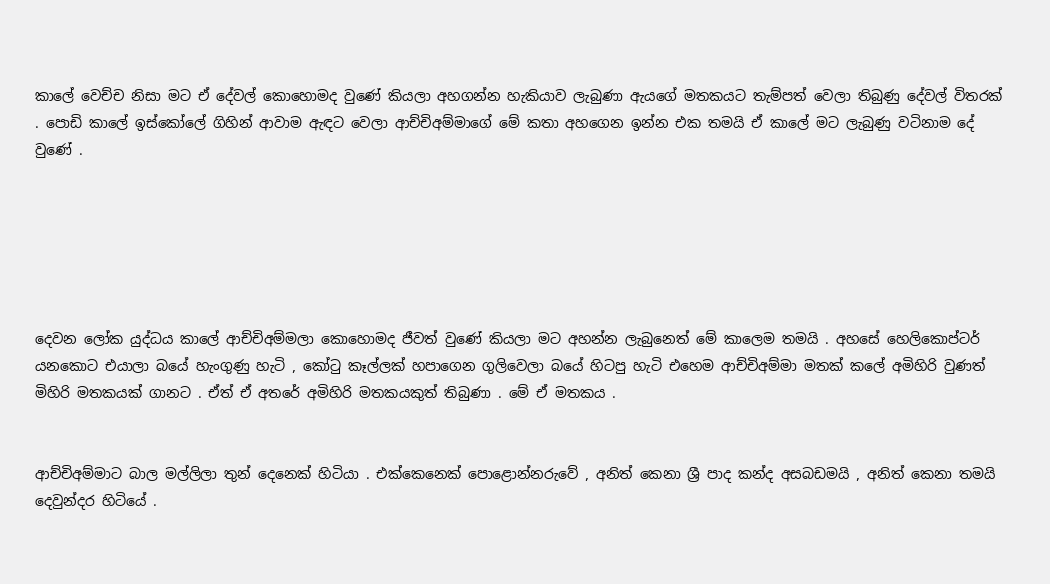කාලේ වෙච්ච නිසා මට ඒ දේවල් කොහොමද වුණේ කියලා අහගන්න හැකියාව ලැබුණා ඇයගේ මතකයට තැම්පත් වෙලා තිබුණු දේවල් විතරක් . පොඩි කාලේ ඉස්කෝලේ ගිහින් ආවාම ඇඳට වෙලා ආච්චිඅම්මාගේ මේ කතා අහගෙන ඉන්න එක තමයි ඒ කාලේ මට ලැබුණු වටිනාම දේ වුණේ .






දෙවන ලෝක යුද්ධය කාලේ ආච්චිඅම්මලා කොහොමද ජීවත් වුණේ කියලා මට අහන්න ලැබුනෙත් මේ කාලෙම තමයි . අහසේ හෙලිකොප්ටර් යනකොට එයාලා බයේ හැංගුණු හැටි , කෝටු කෑල්ලක් හපාගෙන ගුලිවෙලා බයේ හිටපු හැටි එහෙම ආච්චිඅම්මා මතක් කලේ අමිහිරි වුණත් මිහිරි මතකයක් ගානට . ඒත් ඒ අතරේ අමිහිරි මතකයකුත් තිබුණා . මේ ඒ මතකය .


ආච්චිඅම්මාට බාල මල්ලිලා තුන් දෙනෙක් හිටියා . එක්කෙනෙක් පොළොන්නරුවේ , අනිත් කෙනා ශ්‍රී පාද කන්ද අසබඩමයි , අනිත් කෙනා තමයි දෙවුන්දර හිටියේ .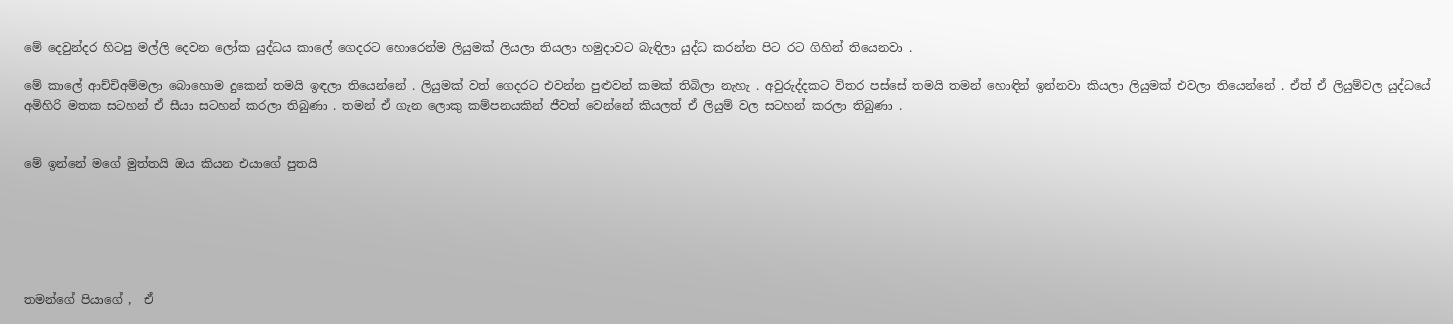මේ දෙවුන්දර හිටපු මල්ලි දෙවන ලෝක යුද්ධය කාලේ ගෙදරට හොරෙන්ම ලියුමක් ලියලා තියලා හමුදාවට බැඳිලා යුද්ධ කරන්න පිට රට ගිහින් තියෙනවා .

මේ කාලේ ආච්චිඅම්මලා බොහොම දුකෙන් තමයි ඉඳලා තියෙන්නේ . ලියුමක් වත් ගෙදරට එවන්න පුළුවන් කමක් තිබිලා නැහැ . අවුරුද්දකට විතර පස්සේ තමයි තමන් හොඳින් ඉන්නවා කියලා ලියුමක් එවලා තියෙන්නේ . ඒත් ඒ ලියුම්වල යුද්ධයේ අමිහිරි මතක සටහන් ඒ සීයා සටහන් කරලා තිබුණා . තමන් ඒ ගැන ලොකු කම්පනයකින් ජීවත් වෙන්නේ කියලත් ඒ ලියුම් වල සටහන් කරලා තිබුණා .


මේ ඉන්නේ මගේ මුත්තයි ඔය කියන එයාගේ පුතයි






තමන්ගේ පියාගේ ,  ඒ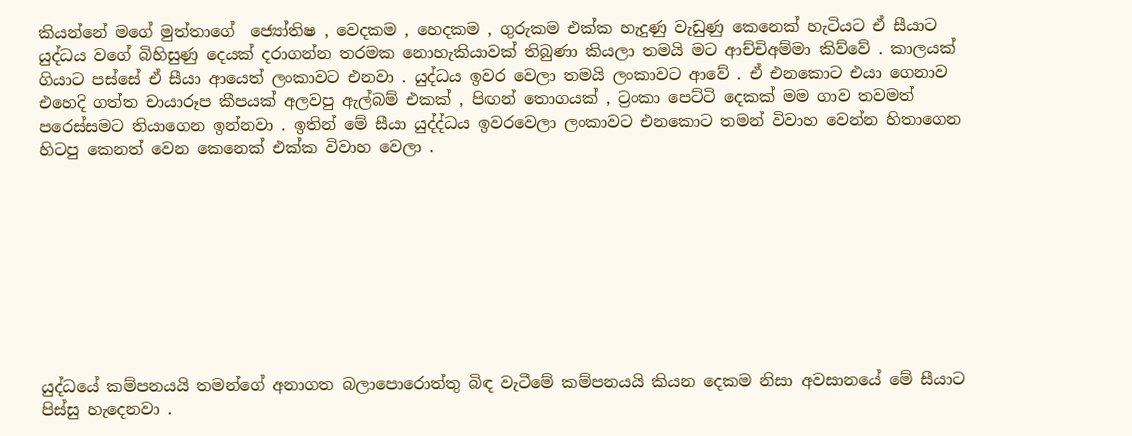කියන්නේ මගේ මුත්තාගේ  ජ්‍යෝතිෂ , වෙදකම , හෙදකම , ගුරුකම එක්ක හැදුණු වැඩුණු කෙනෙක් හැටියට ඒ සීයාට යුද්ධය වගේ බිහිසුණු දෙයක් දරාගන්න තරමක නොහැකියාවක් තිබුණා කියලා තමයි මට ආච්චිඅම්මා කිව්වේ . කාලයක් ගියාට පස්සේ ඒ සීයා ආයෙත් ලංකාවට එනවා . යුද්ධය ඉවර වෙලා තමයි ලංකාවට ආවේ . ඒ එනකොට එයා ගෙනාව එහෙදි ගත්ත චායාරූප කීපයක් අලවපු ඇල්බම් එකක් , පිඟන් තොගයක් , ට්‍රංකා පෙට්ටි දෙකක් මම ගාව තවමත් පරෙස්සමට තියාගෙන ඉන්නවා . ඉතින් මේ සීයා යුද්ද්ධය ඉවරවෙලා ලංකාවට එනකොට තමන් විවාහ වෙන්න හිතාගෙන හිටපු කෙනත් වෙන කෙනෙක් එක්ක විවාහ වෙලා .









යුද්ධයේ කම්පනයයි තමන්ගේ අනාගත බලාපොරොත්තු බිඳ වැටීමේ කම්පනයයි කියන දෙකම නිසා අවසානයේ මේ සීයාට පිස්සු හැදෙනවා .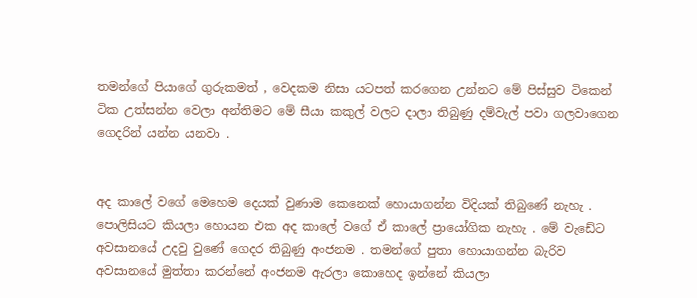තමන්ගේ පියාගේ ගුරුකමත් , වෙදකම නිසා යටපත් කරගෙන උන්නට මේ පිස්සුව ටිකෙන් ටික උත්සන්න වෙලා අන්තිමට මේ සීයා කකුල් වලට දාලා තිබුණු දම්වැල් පවා ගලවාගෙන ගෙදරින් යන්න යනවා .


අද කාලේ වගේ මෙහෙම දෙයක් වුණාම කෙනෙක් හොයාගන්න විදියක් තිබුණේ නැහැ . පොලිසියට කියලා හොයන එක අද කාලේ වගේ ඒ කාලේ ප්‍රායෝගික නැහැ . මේ වැඩේට අවසානයේ උදවු වුණේ ගෙදර තිබුණු අංජනම . තමන්ගේ පුතා හොයාගන්න බැරිව අවසානයේ මුත්තා කරන්නේ අංජනම ඇරලා කොහෙද ඉන්නේ කියලා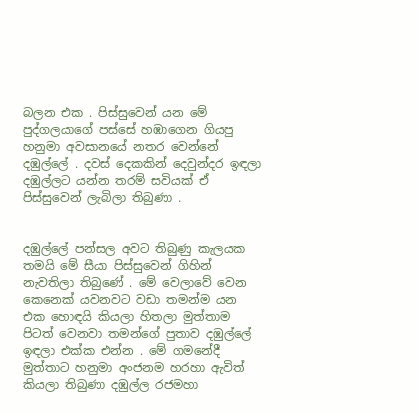බලන එක . පිස්සුවෙන් යන මේ පුද්ගලයාගේ පස්සේ හඹාගෙන ගියපු හනුමා අවසානයේ නතර වෙන්නේ දඹුල්ලේ . දවස් දෙකකින් දෙවුන්දර ඉඳලා දඹුල්ලට යන්න තරම් සවියක් ඒ පිස්සුවෙන් ලැබිලා තිබුණා .


දඹුල්ලේ පන්සල අවට තිබුණු කැලයක තමයි මේ සීයා පිස්සුවෙන් ගිහින් නැවතිලා තිබුණේ . මේ වෙලාවේ වෙන කෙනෙක් යවනවට වඩා තමන්ම යන එක හොඳයි කියලා හිතලා මුත්තාම පිටත් වෙනවා තමන්ගේ පුතාව දඹුල්ලේ ඉඳලා එක්ක එන්න . මේ ගමනේදී මුත්තාට හනුමා අංජනම හරහා ඇවිත් කියලා තිබුණා දඹුල්ල රජමහා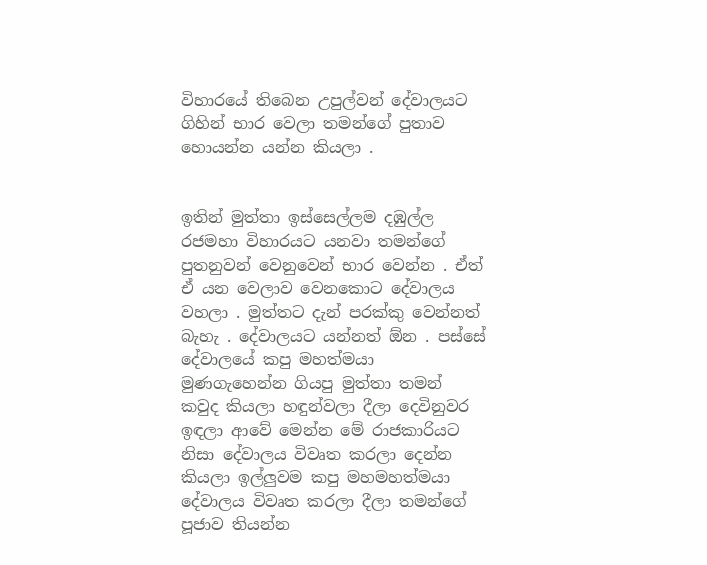විහාරයේ තිබෙන උපුල්වන් දේවාලයට ගිහින් භාර වෙලා තමන්ගේ පුතාව හොයන්න යන්න කියලා .


ඉතින් මුත්තා ඉස්සෙල්ලම දඹුල්ල රජමහා විහාරයට යනවා තමන්ගේ පුතනුවන් වෙනුවෙන් භාර වෙන්න . ඒත් ඒ යන වෙලාව වෙනකොට දේවාලය වහලා . මුත්තට දැන් පරක්කු වෙන්නත් බැහැ . දේවාලයට යන්නත් ඕන . පස්සේ දේවාලයේ කපු මහත්මයා මුණගැහෙන්න ගියපු මුත්තා තමන් කවුද කියලා හඳුන්වලා දීලා දෙවිනුවර ඉඳලා ආවේ මෙන්න මේ රාජකාරියට නිසා දේවාලය විවෘත කරලා දෙන්න කියලා ඉල්ලුවම කපු මහමහත්මයා දේවාලය විවෘත කරලා දීලා තමන්ගේ පූජාව තියන්න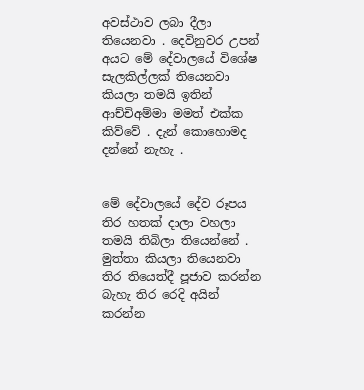අවස්ථාව ලබා දීලා තියෙනවා . දෙවිනුවර උපන් අයට මේ දේවාලයේ විශේෂ සැලකිල්ලක් තියෙනවා කියලා තමයි ඉතින් ආච්චිඅම්මා මමත් එක්ක කිව්වේ . දැන් කොහොමද දන්නේ නැහැ .


මේ දේවාලයේ දේව රූපය තිර හතක් දාලා වහලා තමයි තිබිලා තියෙන්නේ . මුත්තා කියලා තියෙනවා තිර තියෙත්දී පූජාව කරන්න බැහැ තිර රෙදි අයින් කරන්න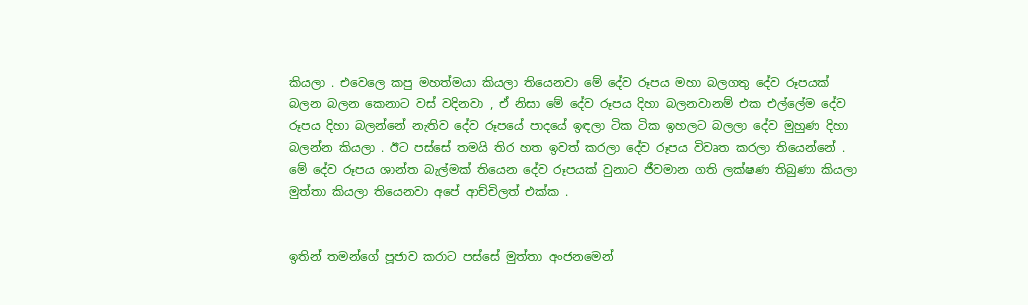කියලා . එවෙලෙ කපු මහත්මයා කියලා තියෙනවා මේ දේව රූපය මහා බලගතු දේව රූපයක් බලන බලන කෙනාට වස් වදිනවා , ඒ නිසා මේ දේව රූපය දිහා බලනවානම් එක එල්ලේම දේව රූපය දිහා බලන්නේ නැතිව දේව රූපයේ පාදයේ ඉඳලා ටික ටික ඉහලට බලලා දේව මුහුණ දිහා බලන්න කියලා . ඊට පස්සේ තමයි තිර හත ඉවත් කරලා දේව රූපය විවෘත කරලා තියෙන්නේ . මේ දේව රූපය ශාන්ත බැල්මක් තියෙන දේව රූපයක් වුනාට ජීවමාන ගති ලක්ෂණ තිබුණා කියලා මුත්තා කියලා තියෙනවා අපේ ආච්චිලත් එක්ක .


ඉතින් තමන්ගේ පූජාව කරාට පස්සේ මුත්තා අංජනමෙන්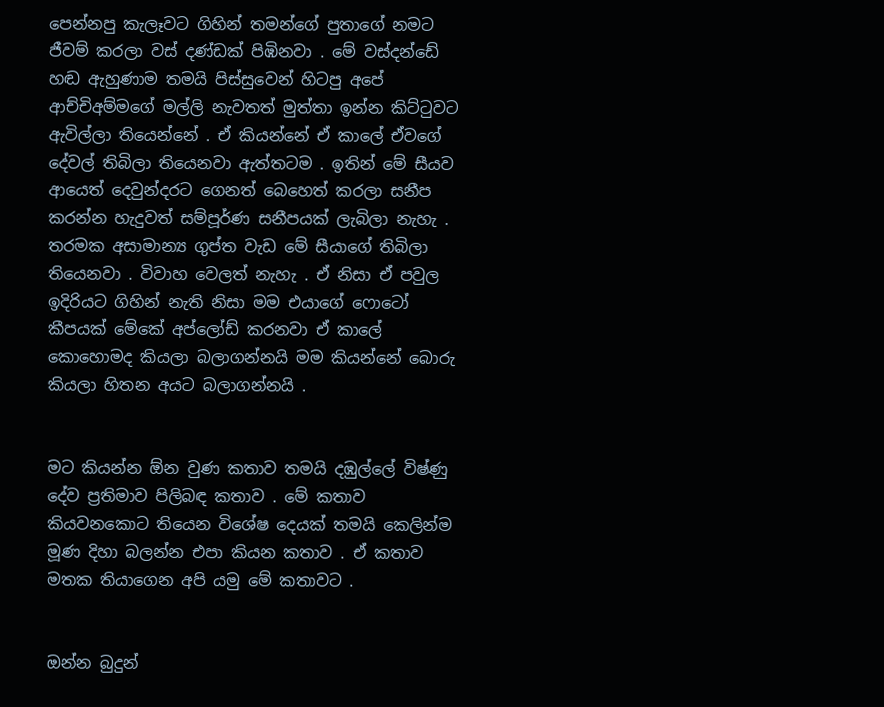පෙන්නපු කැලෑවට ගිහින් තමන්ගේ පුතාගේ නමට ජීවම් කරලා වස් දණ්ඩක් පිඹිනවා . මේ වස්දන්ඩේ හඬ ඇහුණාම තමයි පිස්සුවෙන් හිටපු අපේ ආච්චිඅම්මගේ මල්ලි නැවතත් මුත්තා ඉන්න කිට්ටුවට ඇවිල්ලා තියෙන්නේ . ඒ කියන්නේ ඒ කාලේ ඒවගේ දේවල් තිබිලා තියෙනවා ඇත්තටම . ඉතින් මේ සීයව ආයෙත් දෙවුන්දරට ගෙනත් බෙහෙත් කරලා සනීප කරන්න හැදුවත් සම්පූර්ණ සනීපයක් ලැබිලා නැහැ . තරමක අසාමාන්‍ය ගුප්ත වැඩ මේ සීයාගේ තිබිලා තියෙනවා . විවාහ වෙලත් නැහැ . ඒ නිසා ඒ පවුල ඉදිරියට ගිහින් නැති නිසා මම එයාගේ ෆොටෝ කීපයක් මේකේ අප්ලෝඩ් කරනවා ඒ කාලේ කොහොමද කියලා බලාගන්නයි මම කියන්නේ බොරු කියලා හිතන අයට බලාගන්නයි .


මට කියන්න ඕන වුණ කතාව තමයි දඹුල්ලේ විෂ්ණු දේව ප්‍රතිමාව පිලිබඳ කතාව . මේ කතාව කියවනකොට තියෙන විශේෂ දෙයක් තමයි කෙලින්ම මූණ දිහා බලන්න එපා කියන කතාව . ඒ කතාව මතක තියාගෙන අපි යමු මේ කතාවට .


ඔන්න බුදුන්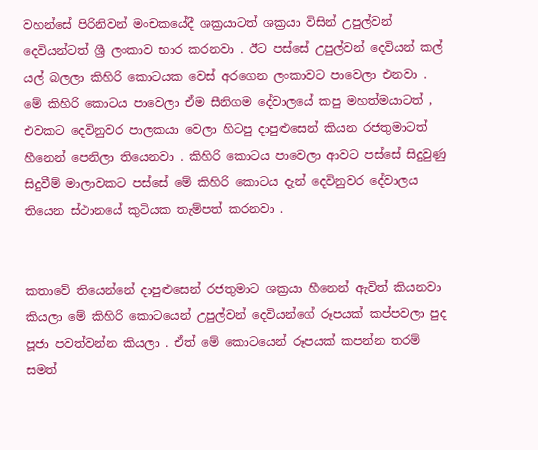වහන්සේ පිරිනිවන් මංචකයේදී ශක්‍රයාටත් ශක්‍රයා විසින් උපුල්වන් දෙවියන්ටත් ශ්‍රී ලංකාව භාර කරනවා . ඊට පස්සේ උපුල්වන් දෙවියන් කල් යල් බලලා කිහිරි කොටයක වෙස් අරගෙන ලංකාවට පාවෙලා එනවා . මේ කිහිරි කොටය පාවෙලා ඒම සීනිගම දේවාලයේ කපු මහත්මයාටත් , එවකට දෙවිනුවර පාලකයා වෙලා හිටපු දාපුළුසෙන් කියන රජතුමාටත් හීනෙන් පෙනිලා තියෙනවා . කිහිරි කොටය පාවෙලා ආවට පස්සේ සිදුවුණු සිදුවීම් මාලාවකට පස්සේ මේ කිහිරි කොටය දැන් දෙවිනුවර දේවාලය තියෙන ස්ථානයේ කුටියක තැම්පත් කරනවා .


කතාවේ තියෙන්නේ දාපුළුසෙන් රජතුමාට ශක්‍රයා හීනෙන් ඇවිත් කියනවා කියලා මේ කිහිරි කොටයෙන් උපුල්වන් දෙවියන්ගේ රූපයක් කප්පවලා පුද පූජා පවත්වන්න කියලා . ඒත් මේ කොටයෙන් රූපයක් කපන්න තරම් සමත්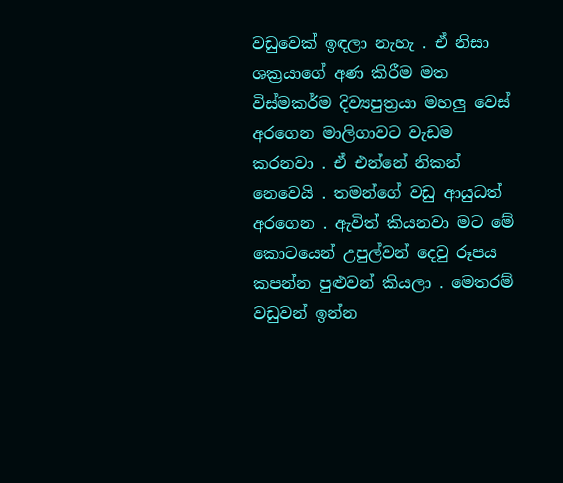වඩුවෙක් ඉඳලා නැහැ . ඒ නිසා ශක්‍රයාගේ අණ කිරීම මත විස්මකර්ම දිව්‍යපුත්‍රයා මහලු වෙස් අරගෙන මාලිගාවට වැඩම කරනවා . ඒ එන්නේ නිකන් නෙවෙයි . තමන්ගේ වඩු ආයුධත් අරගෙන . ඇවිත් කියනවා මට මේ කොටයෙන් උපුල්වන් දෙවු රූපය කපන්න පුළුවන් කියලා . මෙතරම් වඩුවන් ඉන්න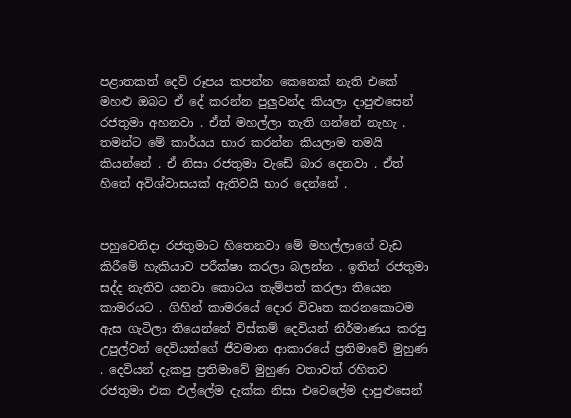පළාතකත් දෙව් රූපය කපන්න කෙනෙක් නැති එකේ මහළු ඔබට ඒ දේ කරන්න පුලුවන්ද කියලා දාපුළුසෙන් රජතුමා අහනවා . ඒත් මහල්ලා තැති ගන්නේ නැහැ . තමන්ට මේ කාර්යය භාර කරන්න කියලාම තමයි කියන්නේ . ඒ නිසා රජතුමා වැඩේ බාර දෙනවා . ඒත් හිතේ අවිශ්වාසයක් ඇතිවයි භාර දෙන්නේ .


පහුවෙනිදා රජතුමාට හිතෙනවා මේ මහල්ලාගේ වැඩ කිරීමේ හැකියාව පරීක්ෂා කරලා බලන්න . ඉතින් රජතුමා සද්ද නැතිව යනවා කොටය තැම්පත් කරලා තියෙන කාමරයට . ගිහින් කාමරයේ දොර විවෘත කරනකොටම ඇස ගැටිලා තියෙන්නේ විස්කම් දෙවියන් නිර්මාණය කරපු උපුල්වන් දෙවියන්ගේ ජීවමාන ආකාරයේ ප්‍රතිමාවේ මුහුණ . දෙවියන් දැකපු ප්‍රතිමාවේ මුහුණ වතාවත් රහිතව රජතුමා එක එල්ලේම දැක්ක නිසා එවෙලේම දාපුළුසෙන්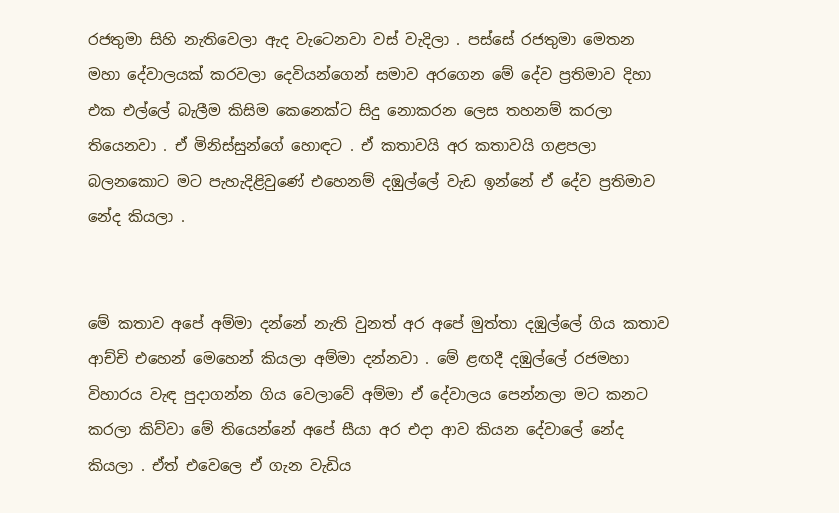රජතුමා සිහි නැතිවෙලා ඇද වැටෙනවා වස් වැදිලා . පස්සේ රජතුමා මෙතන මහා දේවාලයක් කරවලා දෙවියන්ගෙන් සමාව අරගෙන මේ දේව ප්‍රතිමාව දිහා එක එල්ලේ බැලීම කිසිම කෙනෙක්ට සිදු නොකරන ලෙස තහනම් කරලා තියෙනවා . ඒ මිනිස්සුන්ගේ හොඳට . ඒ කතාවයි අර කතාවයි ගළපලා බලනකොට මට පැහැදිළිවුණේ එහෙනම් දඹුල්ලේ වැඩ ඉන්නේ ඒ දේව ප්‍රතිමාව නේද කියලා .


මේ කතාව අපේ අම්මා දන්නේ නැති වුනත් අර අපේ මුත්තා දඹුල්ලේ ගිය කතාව ආච්චි එහෙන් මෙහෙන් කියලා අම්මා දන්නවා . මේ ළඟදී දඹුල්ලේ රජමහා විහාරය වැඳ පුදාගන්න ගිය වෙලාවේ අම්මා ඒ දේවාලය පෙන්නලා මට කනට කරලා කිව්වා මේ තියෙන්නේ අපේ සීයා අර එදා ආව කියන දේවාලේ නේද කියලා . ඒත් එවෙලෙ ඒ ගැන වැඩිය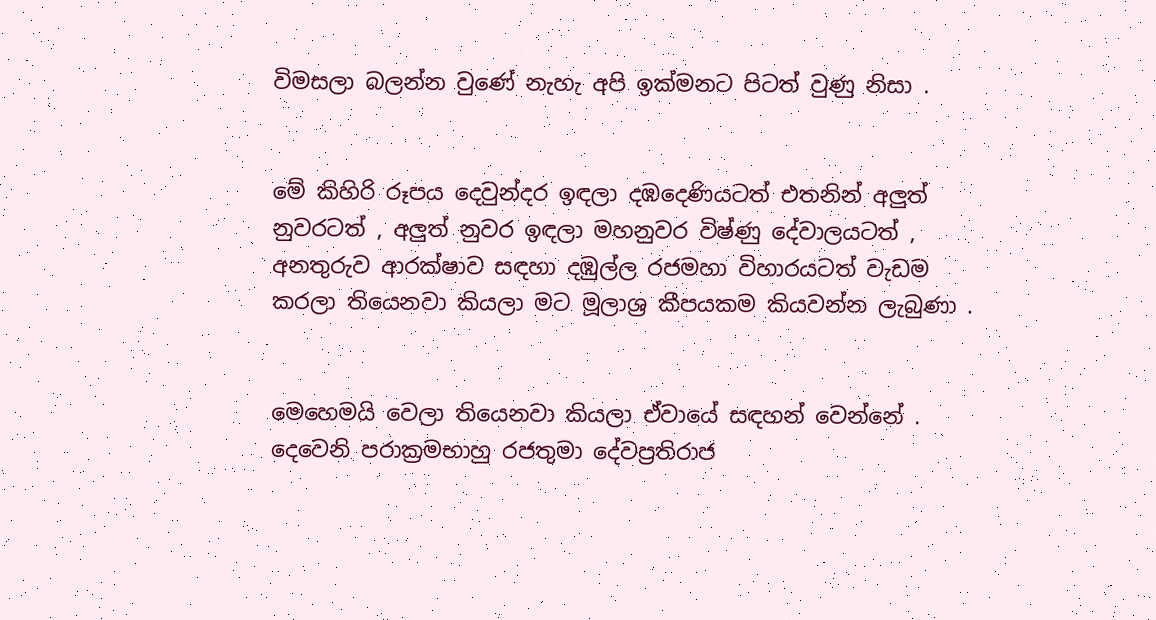විමසලා බලන්න වුණේ නැහැ අපි ඉක්මනට පිටත් වුණු නිසා .


මේ කිහිරි රූපය දෙවුන්දර ඉඳලා දඹදෙණියටත් එතනින් අලුත් නුවරටත් , අලුත් නුවර ඉඳලා මහනුවර විෂ්ණු දේවාලයටත් , අනතුරුව ආරක්ෂාව සඳහා දඹුල්ල රජමහා විහාරයටත් වැඩම කරලා තියෙනවා කියලා මට මූලාශ්‍ර කීපයකම කියවන්න ලැබුණා .


මෙහෙමයි වෙලා තියෙනවා කියලා ඒවායේ සඳහන් වෙන්නේ . දෙවෙනි පරාක්‍රමභාහු රජතුමා දේවප්‍රතිරාජ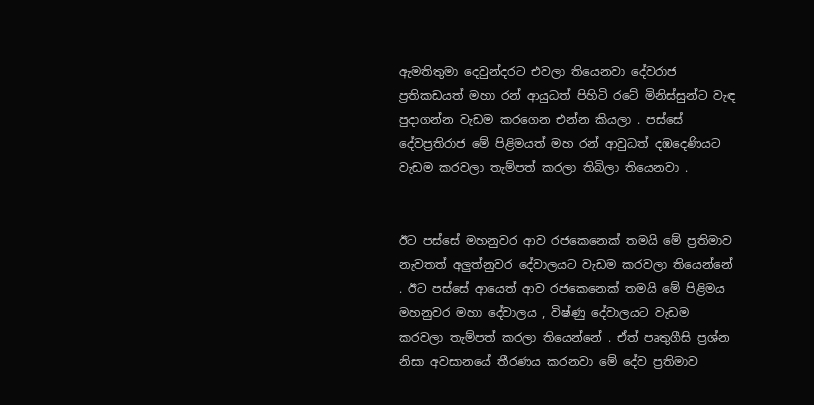ඇමතිතුමා දෙවුන්දරට එවලා තියෙනවා දේවරාජ ප්‍රතිකඩයත් මහා රන් ආයුධත් පිහිටි රටේ මිනිස්සුන්ට වැඳ පුදාගන්න වැඩම කරගෙන එන්න කියලා . පස්සේ දේවප්‍රතිරාජ මේ පිළිමයත් මහ රන් ආවුධත් දඹදෙණියට වැඩම කරවලා තැම්පත් කරලා තිබිලා තියෙනවා .


ඊට පස්සේ මහනුවර ආව රජකෙනෙක් තමයි මේ ප්‍රතිමාව නැවතත් අලුත්නුවර දේවාලයට වැඩම කරවලා තියෙන්නේ . ඊට පස්සේ ආයෙත් ආව රජකෙනෙක් තමයි මේ පිළිමය මහනුවර මහා දේවාලය , විෂ්ණු දේවාලයට වැඩම කරවලා තැම්පත් කරලා තියෙන්නේ . ඒත් පෘතුගීසි ප්‍රශ්න නිසා අවසානයේ තීරණය කරනවා මේ දේව ප්‍රතිමාව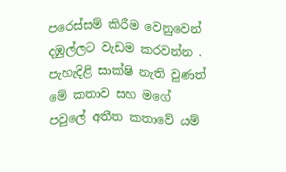පරෙස්සම් කිරීම වෙනුවෙන් දඹුල්ලට වැඩම කරවන්න . පැහැදිළි සාක්ෂි නැති වුණත් මේ කතාව සහ මගේ පවුලේ අතීත කතාවේ යම්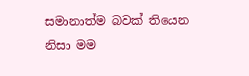සමානාත්ම බවක් තියෙන නිසා මම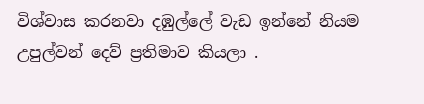විශ්වාස කරනවා දඹුල්ලේ වැඩ ඉන්නේ නියම උපුල්වන් දෙව් ප්‍රතිමාව කියලා .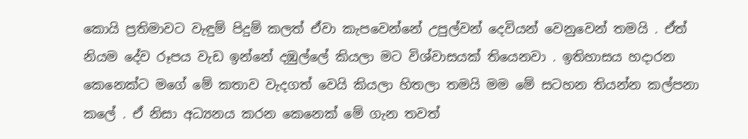කොයි ප්‍රතිමාවට වැඳුම් පිදුම් කලත් ඒවා කැපවෙන්නේ උපුල්වන් දෙවියන් වෙනුවෙන් තමයි . ඒත් නියම දේව රූපය වැඩ ඉන්නේ දඹුල්ලේ කියලා මට විශ්වාසයක් තියෙනවා . ඉතිහාසය හදාරන කෙනෙක්ට මගේ මේ කතාව වැදගත් වෙයි කියලා හිතලා තමයි මම මේ සටහන තියන්න කල්පනා කලේ . ඒ නිසා අධ්‍යනය කරන කෙනෙක් මේ ගැන තවත්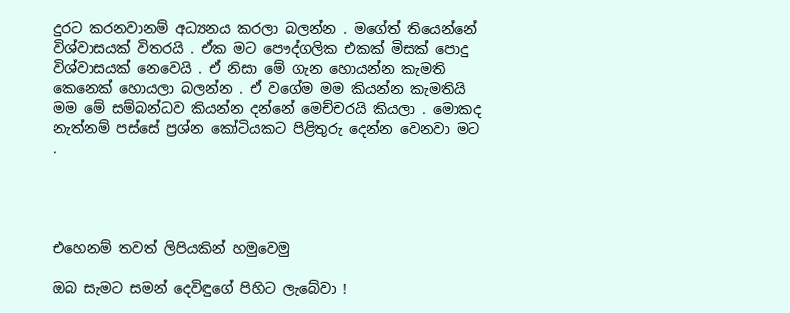දුරට කරනවානම් අධ්‍යනය කරලා බලන්න . මගේත් තියෙන්නේ විශ්වාසයක් විතරයි . ඒක මට පෞද්ගලික එකක් මිසක් පොදු විශ්වාසයක් නෙවෙයි . ඒ නිසා මේ ගැන හොයන්න කැමති කෙනෙක් හොයලා බලන්න . ඒ වගේම මම කියන්න කැමතියි  මම මේ සම්බන්ධව කියන්න දන්නේ මෙච්චරයි කියලා . මොකද නැත්නම් පස්සේ ප්‍රශ්න කෝටියකට පිළිතුරු දෙන්න වෙනවා මට .




එහෙනම් තවත් ලිපියකින් හමුවෙමු

ඔබ සැමට සමන් දෙවිඳුගේ පිහිට ලැබේවා !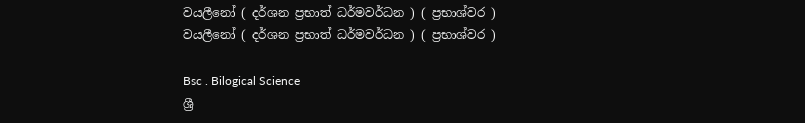වයලීනෝ ( දර්ශන ප්‍රභාත් ධර්මවර්ධන ) ( ප්‍රභාශ්වර )
වයලීනෝ ( දර්ශන ප්‍රභාත් ධර්මවර්ධන ) ( ප්‍රභාශ්වර )

Bsc . Bilogical Science
ශ්‍රී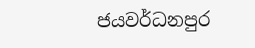ජයවර්ධනපුර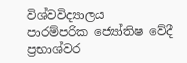විශ්වවිද්‍යාලය
පාරම්පරික ජ්‍යෝතිෂ වේදී
ප්‍රභාශ්වර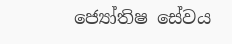ජ්‍යෝතිෂ සේවය